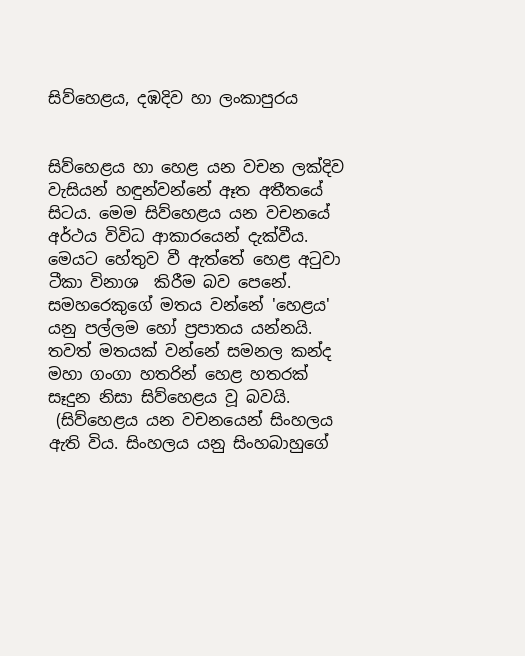සිව්හෙළය, දඹදිව හා ලංකාපුරය


සිව්හෙළය හා හෙළ යන වචන ලක්දිව වැසියන් හඳුන්වන්නේ ඈත අතීතයේ සිටය. මෙම සිව්හෙළය යන වචනයේ අර්ථය විවිධ ආකාරයෙන් දැක්වීය. මෙයට හේතුව වී ඇත්තේ හෙළ අටුවා ටීකා විනාශ  කිරීම බව පෙනේ. සමහරෙකුගේ මතය වන්නේ 'හෙළය' යනු පල්ලම හෝ ප්‍රපාතය යන්නයි. තවත් මතයක් වන්නේ සමනල කන්ද මහා ගංගා හතරින් හෙළ හතරක් සෑදුන නිසා සිව්හෙළය වූ බවයි.
 (සිව්හෙළය යන වචනයෙන් සිංහලය ඇති විය. සිංහලය යනු සිංහබාහුගේ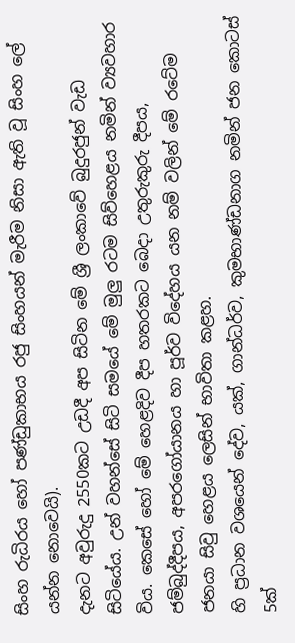සිංහ රුධිරය හෝ පණ්ඩුකාභය රජු සිංහයන් මැරීම නිසා ඇති වූ සිංහ ලේ යන්න නොවෙයි).
දැනට අවුරුදු 2550කට උඩදී අප සිටින මේ ශ්‍රී ලංකාවේ බුදුරජුන් වැඩ සිටියේය. උන් වහන්සේ සිටි සමයේ මේ මුලු රටම සිව්හෙළය නමින් ව්‍යවහාර විය. කෙසේ හෝ මේ හෙළදිව දීප හතරකට බෙදා උතුරුකුරු දීපය, ජම්බුද්දීපය, අපරගෝයානය හා පූර්ව විදේහය යන නම් වලින් මේ රටේම ජනයා සිවු හෙළය ලෙසින් භාවිතා කළහ.
හි ප්‍රධාන වශයෙන් දේව, යක්, ගාන්ධර්ව, කුමභාණ්ඩනාග නමින් ජන කොටස්  5ක්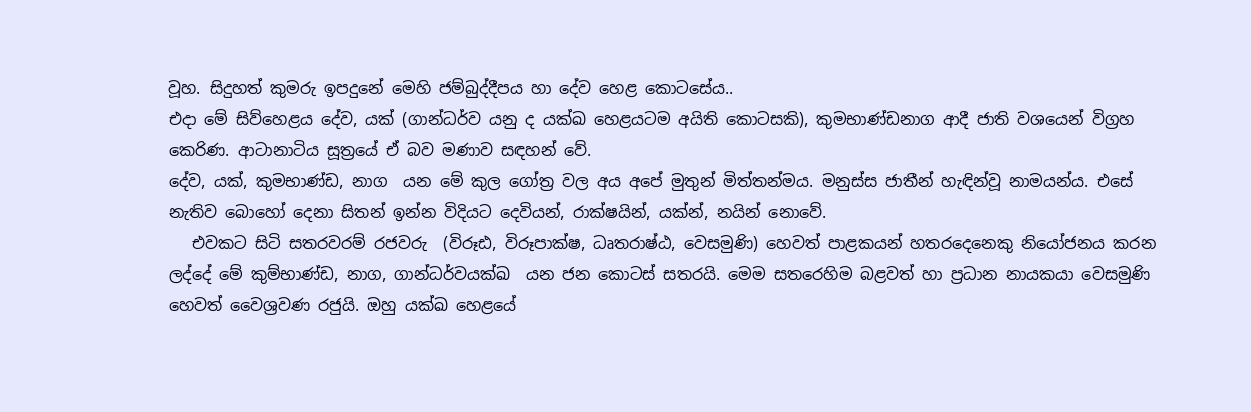වූහ. සිදුහත් කුමරු ඉපදුනේ මෙහි ජම්බුද්දීපය හා දේව හෙළ කොටසේය..
එදා මේ සිව්හෙළය දේව, යක් (ගාන්ධර්ව යනු ද යක්ඛ හෙළයටම අයිති කොටසකි), කුමභාණ්ඩනාග ආදී ජාති වශයෙන් විග්‍රහ කෙරිණ. ආටානාටිය සූත්‍රයේ ඒ බව මණාව සඳහන් වේ.
දේව, යක්, කුමභාණ්ඩ, නාග  යන මේ කුල ගෝත්‍ර වල අය අපේ මුතුන් මිත්තන්මය. මනුස්ස ජාතීන් හැඳින්වූ නාමයන්ය. එසේ නැතිව බොහෝ දෙනා සිතන් ඉන්න විදියට දෙවියන්, රාක්ෂයින්, යක්න්, නයින් නොවේ.
   එවකට සිටි සතරවරම් රජවරු  (විරූඪ, විරූපාක්ෂ, ධෘතරාෂ්ඨ, වෙසමුණි) හෙවත් පාළකයන් හතරදෙනෙකු නියෝජනය කරන ලද්දේ මේ කුම්භාණ්ඩ, නාග, ගාන්ධර්වයක්ඛ  යන ජන කොටස් සතරයි. මෙම සතරෙහිම බළවත් හා ප්‍රධාන නායකයා වෙසමුණි හෙවත් වෛශ්‍රවණ රජුයි. ඔහු යක්ඛ හෙළයේ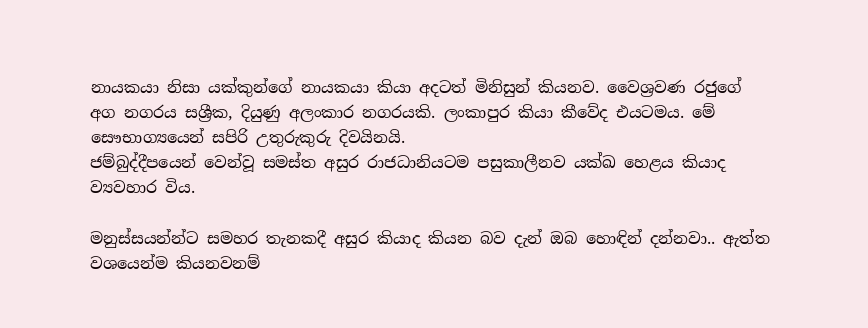නායකයා නිසා යක්කුන්ගේ නායකයා කියා අදටත් මිනිසුන් කියනව. වෛශ්‍රවණ රජුගේ අග නගරය සශ්‍රීක, දියුණු අලංකාර නගරයකි. ලංකාපුර කියා කීවේද එයටමය. මේ සෞභාග්‍යයෙන් සපිරි උතුරුකුරු දිවයිනයි.
ජම්බුද්දීපයෙන් වෙන්වූ සමස්ත අසුර රාජධානියටම පසුකාලීනව යක්ඛ හෙළය කියාද ව්‍යවහාර විය.

මනුස්සයන්න්ට සමහර තැනකදී අසුර කියාද කියන බව දැන් ඔබ හොඳින් දන්නවා.. ඇත්ත වශයෙන්ම කියනවනම්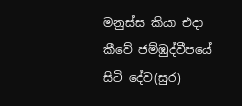මනුස්ස කියා එදා කීවේ ජම්ඹුද්වීපයේ සිටි දේව(සුර)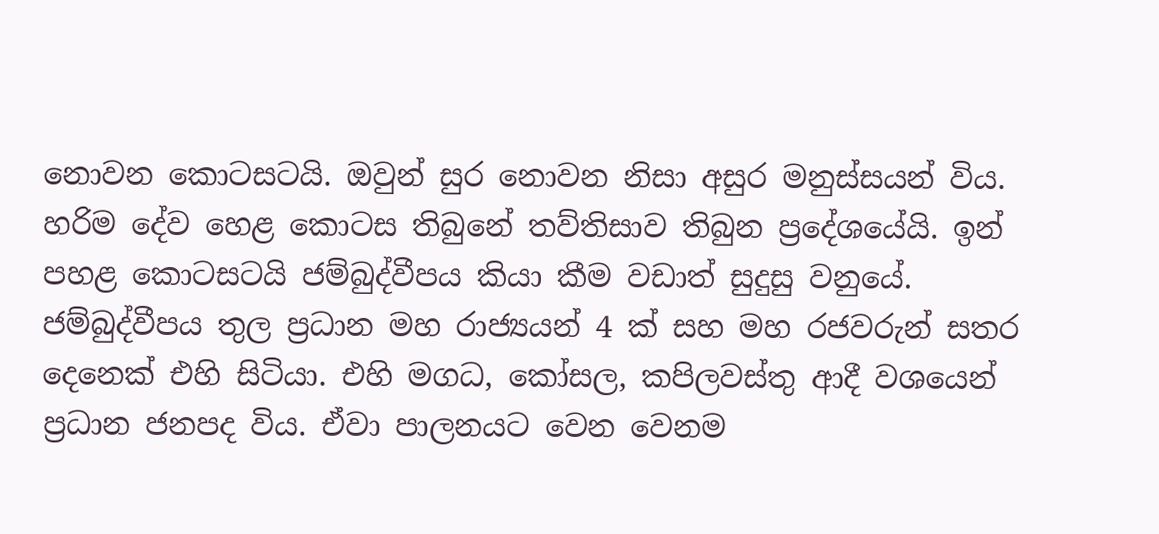නොවන කොටසටයි. ඔවුන් සුර නොවන නිසා අසුර මනුස්සයන් විය. හරිම දේව හෙළ කොටස තිබුනේ තව්තිසාව තිබුන ප්‍රදේශයේයි. ඉන් පහළ කොටසටයි ජම්බුද්වීපය කියා කීම වඩාත් සුදුසු වනුයේ.
ජම්බුද්වීපය තුල ප්‍රධාන මහ රාජ්‍යයන් 4 ක් සහ මහ රජවරුන් සතර දෙනෙක් එහි සිටියා. එහි මගධ, කෝසල, කපිලවස්තු ආදී වශයෙන් ප්‍රධාන ජනපද විය. ඒවා පාලනයට වෙන වෙනම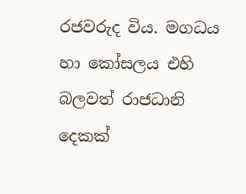රජවරුද විය. මගධය හා කෝසලය එහි බලවත් රාජධානි දෙකක්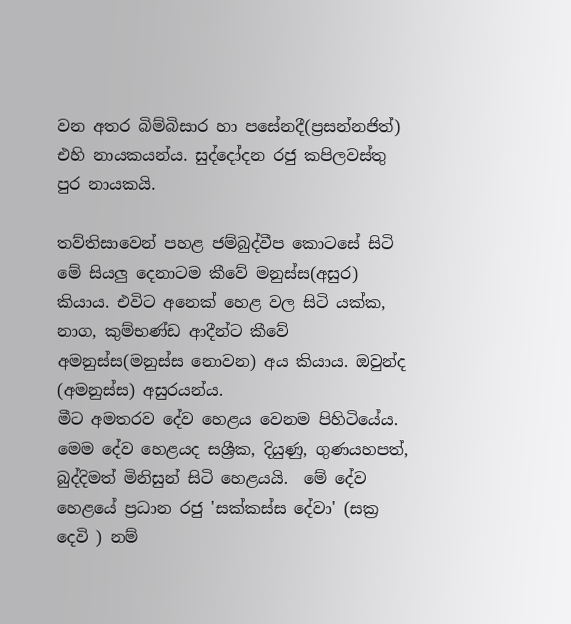වන අතර බිම්බිසාර හා පසේනදී(ප්‍රසන්නජිත්) එහි නායකයන්ය. සුද්දෝදන රජු කපිලවස්තු පුර නායකයි.

තව්තිසාවෙන් පහළ ජම්බුද්වීප කොටසේ සිටි මේ සියලු දෙනාටම කීවේ මනුස්ස(අසුර) කියාය. එවිට අනෙක් හෙළ වල සිටි යක්ක, නාග, කුම්භණ්ඩ ආදීන්ට කීවේ අමනුස්ස(මනුස්ස නොවන) අය කියාය. ඔවුන්ද (අමනුස්ස) අසුරයන්ය.
මීට අමතරව දේව හෙළය වෙනම පිහිටියේය. මෙම දේව හෙළයද සශ්‍රීක, දියුණු, ගුණයහපත්, බුද්දිමත් මිනිසුන් සිටි හෙළයයි.  මේ දේව හෙළයේ ප්‍රධාන රජු 'සක්කස්ස දේවා' (සක්‍ර දෙවි ) නම්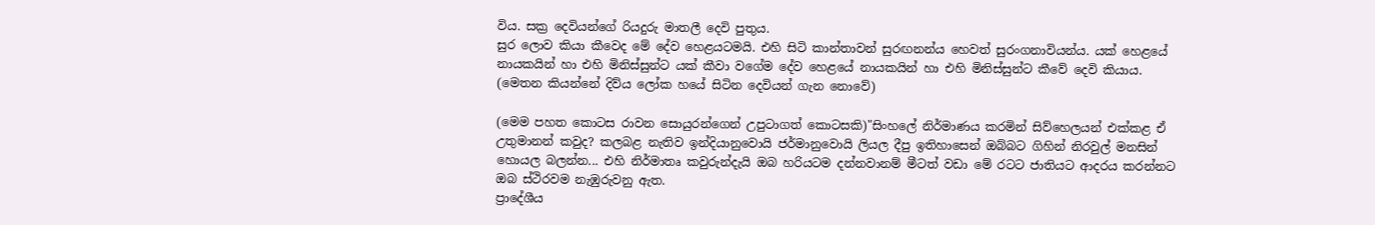විය. සක්‍ර දෙවියන්ගේ රියදුරු මාතලී දෙවි පුතුය.
සුර ලොව කියා කීවෙද මේ දේව හෙළයටමයි. එහි සිටි කාන්තාවන් සුරඟනන්ය හෙවත් සුරංගනාවියන්ය. යක් හෙළයේ නායකයින් හා එහි මිනිස්සුන්ට යක් කීවා වගේම දේව හෙළයේ නායකයින් හා එහි මිනිස්සුන්ට කීවේ දෙවි කියාය. (මෙතන කියන්නේ දිව්ය ලෝක හයේ සිටින දෙවියන් ගැන නොවේ)

(මෙම පහත කොටස රාවන සොයුරන්ගෙන් උපුටාගත් කොටසකි)"සිංහලේ නිර්මාණය කරමින් සිව්හෙලයන් එක්කළ ඒ උතුමානන් කවුද? කලබළ නැතිව ඉන්දියානුවොයි ජර්මානුවොයි ලියල දීපු ඉතිහාසෙන් ඔබ්බට ගිහින් නිරවුල් මනසින් හොයල බලන්න... එහි නිර්මාතෘ කවුරුන්දැයි ඔබ හරියටම දන්නවානම් මීටත් වඩා මේ රටට ජාතියට ආදරය කරන්නට ඔබ ස්ථිරවම නැඹුරුවනු ඇත.
ප්‍රාදේශීය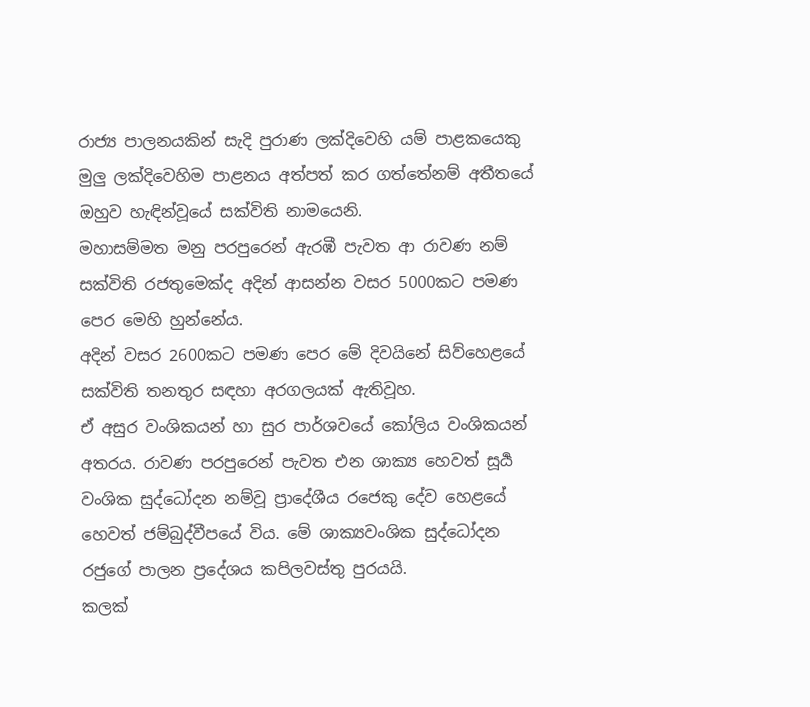රාජ්‍ය පාලනයකින් සැදි පුරාණ ලක්දිවෙහි යම් පාළකයෙකු මුලු ලක්දිවෙහිම පාළනය අත්පත් කර ගත්තේනම් අතීතයේ ඔහුව හැඳින්වූයේ සක්විති නාමයෙනි.
මහාසම්මත මනු පරපුරෙන් ඇරඹී පැවත ආ රාවණ නම් සක්විති රජතුමෙක්ද අදින් ආසන්න වසර 5000කට පමණ පෙර මෙහි හුන්නේය.
අදින් වසර 2600කට පමණ පෙර මේ දිවයිනේ සිව්හෙළයේ සක්විති තනතුර සඳහා අරගලයක් ඇතිවූහ.
ඒ අසුර වංශිකයන් හා සුර පාර්ශවයේ කෝලිය වංශිකයන් අතරය. රාවණ පරපුරෙන් පැවත එන ශාක්‍ය හෙවත් සූර්‍ය වංශික සුද්ධෝදන නම්වූ ප්‍රාදේශීය රජෙකු දේව හෙළයේ හෙවත් ජම්බුද්වීපයේ විය. මේ ශාක්‍යවංශික සුද්ධෝදන රජුගේ පාලන ප්‍රදේශය කපිලවස්තු පුරයයි.
කලක්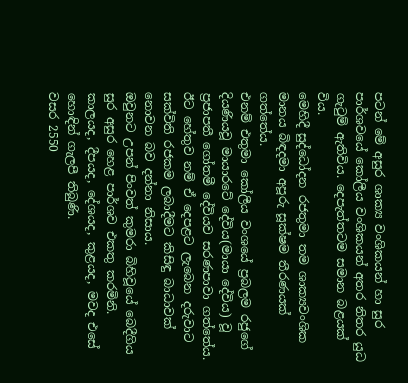පටන් මේ අසුර ශාක්‍ය වංශිකයන් හා සුර පාර්ශවයේ කෝලීය වංශිකයන් අතර නිතර යුධ ගැටුම් ඇතිවිය. දෙපැත්තටම සමාන බළයක් විය.
මෙහිදී සුද්ධෝදන රජතුමා තම ශාක්‍යවංශික මානය බිඳදමා අපූරු සූක්ෂම තීරණයක් ගත්තේය.
එනම් එතුමා කෝලීය වංශයේ ප්‍රබලම රජුගේ දියණියවූ මායාරටේ දේවිය(මායා දේවිය) වූ ප්‍රජාපතී ගෝතමී දේවියව සරණපාවා ගත්තේය.
ඊට හේතුව නම් ඒ දෙපළට ලැබෙන දරුවාට සක්විති රජකම ලබාදීමට කිසිඳු බාධාවක් නොවන බව දන්නා නිසාය.
ඔවුනට උපන් පිංවත් කුමරා බිහිවූයේ බෙදීගිය සුර අසුර හෙළ පාර්ශව එකතු කරමිනි. කාලයද, දීපයද, දේශයද, කුළයද, මවද එසේ හොඳින් ගැලපී තිබුණි.
වසර 2550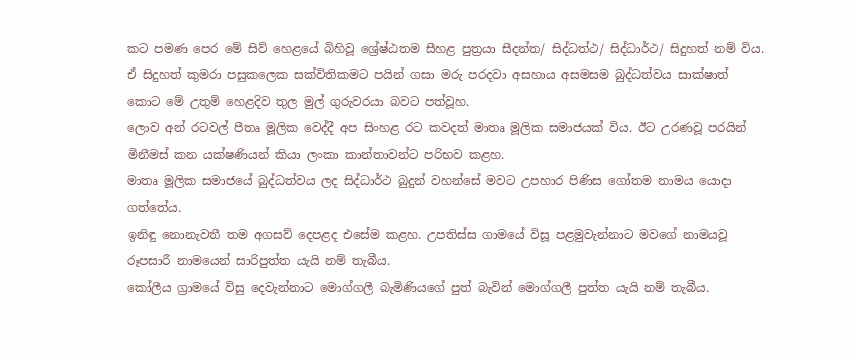කට පමණ පෙර මේ සිව් හෙළයේ බිහිවූ ශ්‍රේෂ්ඨතම සීහළ පුත්‍රයා සීදන්ත/ සිද්ධත්ථ/ සිද්ධාර්ථ/ සිදුහත් නම් විය.
ඒ සිදුහත් කුමරා පසුකලෙක සක්විතිකමට පයින් ගසා මරු පරදවා අසහාය අසමසම බුද්ධත්වය සාක්ෂාත් කොට මේ උතුම් හෙළදිව තුල මුල් ගුරුවරයා බවට පත්වූහ.
ලොව අන් රටවල් පීතෘ මූලික වෙද්දී අප සිංහළ රට කවදත් මාතෘ මූලික සමාජයක් විය. ඊට උරණවූ පරයින් මිනීමස් කන යක්ෂණියන් කියා ලංකා කාන්තාවන්ට පරිභව කළහ.
මාතෘ මූලික සමාජයේ බුද්ධත්වය ලද සිද්ධාර්ථ බුදුන් වහන්සේ මවට උපහාර පිණිස ගෝතම නාමය යොදා ගත්තේය.
ඉනිඳු නොනැවතී තම අගසව් දෙපළද එසේම කළහ. උපතිස්ස ගාමයේ විසූ පළමුවැන්නාට මවගේ නාමයවූ රූපසාරී නාමයෙන් සාරිපුත්ත යැයි නම් තැබීය.
කෝලීය ග්‍රාමයේ විසු දෙවැන්නාට මොග්ගලී බැමිණියගේ පුත් බැවින් මොග්ගලී පුත්ත යැයි නම් තැබීය.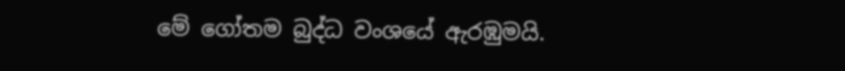මේ ගෝතම බුද්ධ වංශයේ ඇරඹුමයි.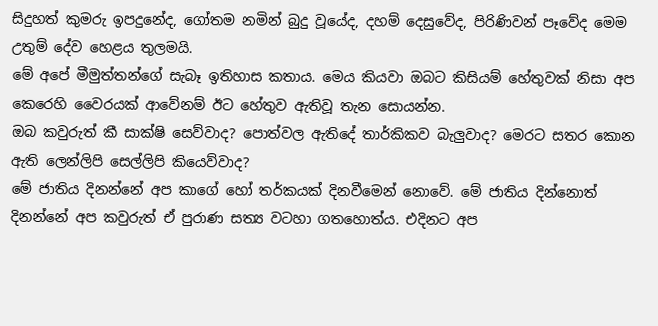සිදුහත් කුමරු ඉපදුනේද, ගෝතම නමින් බුදු වූයේද, දහම් දෙසුවේද, පිරිණිවන් පෑවේද මෙම උතුම් දේව හෙළය තුලමයි.
මේ අපේ මීමුත්තන්ගේ සැබෑ ඉතිහාස කතාය. මෙය කියවා ඔබට කිසියම් හේතුවක් නිසා අප කෙරෙහි වෛරයක් ආවේනම් ඊට හේතුව ඇතිවූ තැන සොයන්න.
ඔබ කවුරුත් කී සාක්ෂි සෙව්වාද? පොත්වල ඇතිදේ තාර්කිකව බැලුවාද? මෙරට සතර කොන ඇති ලෙන්ලිපි සෙල්ලිපි කියෙව්වාද?
මේ ජාතිය දිනන්නේ අප කාගේ හෝ තර්කයක් දිනවීමෙන් නොවේ. මේ ජාතිය දින්නොත් දිනන්නේ අප කවුරුත් ඒ පුරාණ සත්‍ය වටහා ගතහොත්ය. එදිනට අප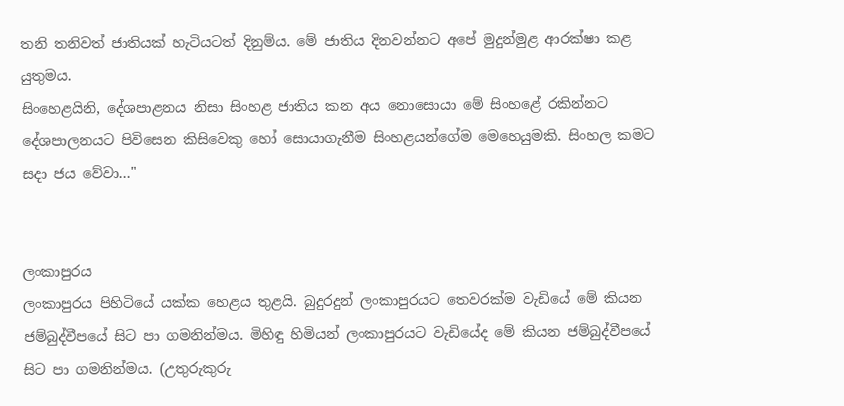තනි තනිවත් ජාතියක් හැටියටත් දිනුම්ය. මේ ජාතිය දිනවන්නට අපේ මුදුන්මුළ ආරක්ෂා කළ යුතුමය.
සිංහෙළයිනි, දේශපාළනය නිසා සිංහළ ජාතිය කන අය නොසොයා මේ සිංහළේ රකින්නට දේශපාලනයට පිවිසෙන කිසිවෙකු හෝ සොයාගැනීම සිංහළයන්ගේම මෙහෙයුමකි. සිංහල කමට සදා ජය වේවා..."


ලංකාපුරය
ලංකාපුරය පිහිටියේ යක්ක හෙළය තුළයි. බුදුරදුන් ලංකාපුරයට තෙවරක්ම වැඩියේ මේ කියන ජම්බුද්වීපයේ සිට පා ගමනින්මය. මිහිඳු හිමියන් ලංකාපුරයට වැඩියේද මේ කියන ජම්බුද්වීපයේ සිට පා ගමනින්මය. (උතුරුකුරු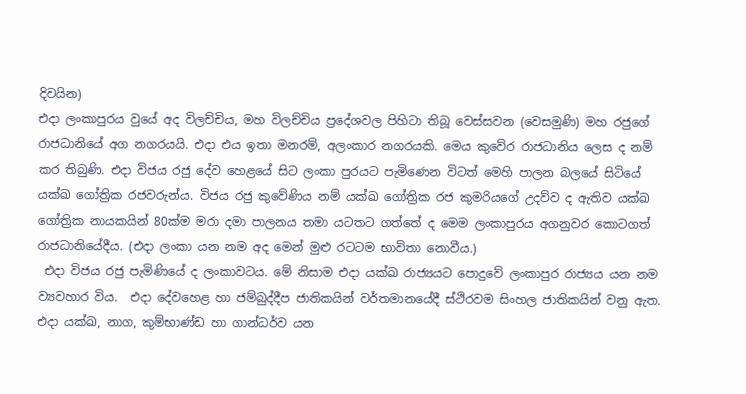දිවයින)
එදා ලංකාපුරය වුයේ අද විලච්චිය, මහ විලච්චිය ප්‍රදේශවල පිහිටා තිබූ වෙස්සවන (වෙසමුණි) මහ රජුගේ රාජධානියේ අග නගරයයි. එදා එය ඉතා මනරම්, අලංකාර නගරයකි. මෙය කුවේර රාජධානිය ලෙස ද නම් කර තිබුණි. එදා විජය රජු දේව හෙළයේ සිට ලංකා පුරයට පැමිණෙන විටත් මෙහි පාලන බලයේ සිටියේ යක්ඛ ගෝත්‍රික රජවරුන්ය. විජය රජු කුවේණිය නම් යක්ඛ ගෝත්‍රික රජ කුමරියගේ උදව්ව ද ඇතිව යක්ඛ ගෝත්‍රික නායකයින් 80ක්ම මරා දමා පාලනය තමා යටතට ගත්තේ ද මෙම ලංකාපුරය අගනුවර කොටගත් රාජධානියේදීය. (එදා ලංකා යන නම අද මෙන් මුළු රටටම භාවිතා නොවීය.)
 එදා විජය රජු පැමිණියේ ද ලංකාවටය. මේ නිසාම එදා යක්ඛ රාජ්‍යයට පොදුවේ ලංකාපුර රාජ්‍යය යන නම ව්‍යවහාර විය.  එදා දේවහෙළ හා ජම්බුද්දීප ජාතිකයින් වර්තමානයේදී ස්ථිරවම සිංහල ජාතිකයින් වනු ඇත. එදා යක්ඛ, නාග, කුම්භාණ්ඩ හා ගාන්ධර්ව යන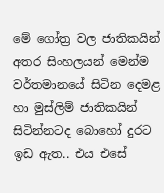මේ ගෝත්‍ර වල ජාතිකයින් අතර සිංහලයන් මෙන්ම වර්තමානයේ සිටින දෙමළ හා මුස්ලිම් ජාතිකයින් සිටින්නටද බොහෝ දුරට ඉඩ ඇත.. එය එසේ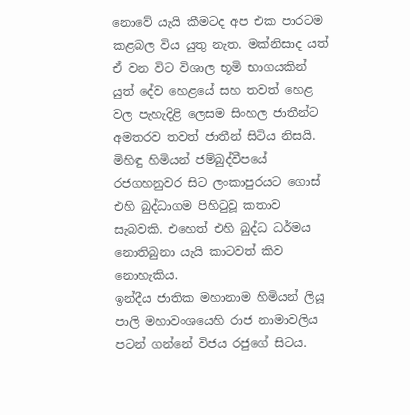නොවේ යැයි කීමටද අප එක පාරටම කළබල විය යුතු නැත. මක්නිසාද යත් ඒ වන විට විශාල භූමි භාගයකින් යුත් දේව හෙළයේ සහ තවත් හෙළ වල පැහැදිළි ලෙසම සිංහල ජාතීන්ට අමතරව තවත් ජාතීන් සිටිය නිසයි.
මිහිඳු හිමියන් ජම්බුද්වීපයේ රජගහනුවර සිට ලංකාපුරයට ගොස් එහි බුද්ධාගම පිහිටුවූ කතාව සැබවකි. එහෙත් එහි බුද්ධ ධර්මය නොතිබුනා යැයි කාටවත් කිව නොහැකිය.
ඉන්දීය ජාතික මහානාම හිමියන් ලියූ පාලි මහාවංශයෙහි රාජ නාමාවලිය පටන් ගන්නේ විජය රජුගේ සිටය.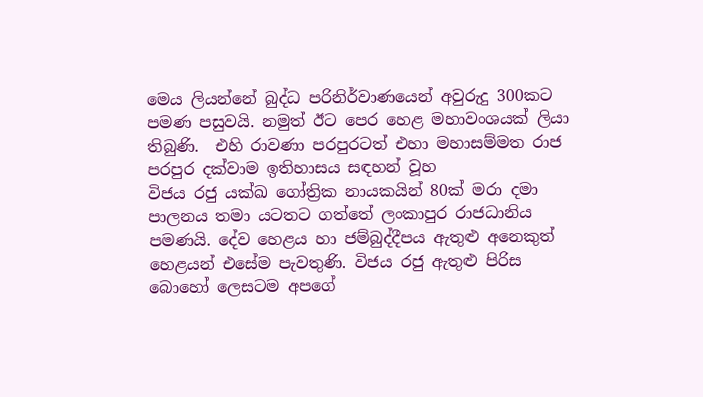මෙය ලියන්නේ බුද්ධ පරිනිර්වාණයෙන් අවුරුදු 300කට පමණ පසුවයි. නමුත් ඊට පෙර හෙළ මහාවංශයක් ලියා තිබුණි.  එහි රාවණා පරපුරටත් එහා මහාසම්මත රාජ පරපුර දක්වාම ඉතිහාසය සඳහන් වූහ
විජය රජු යක්ඛ ගෝත්‍රික නායකයින් 80ක් මරා දමා පාලනය තමා යටතට ගත්තේ ලංකාපුර රාජධානිය පමණයි. දේව හෙළය හා ජම්බුද්දීපය ඇතුළු අනෙකුත් හෙළයන් එසේම පැවතුණි. විජය රජු ඇතුළු පිරිස බොහෝ ලෙසටම අපගේ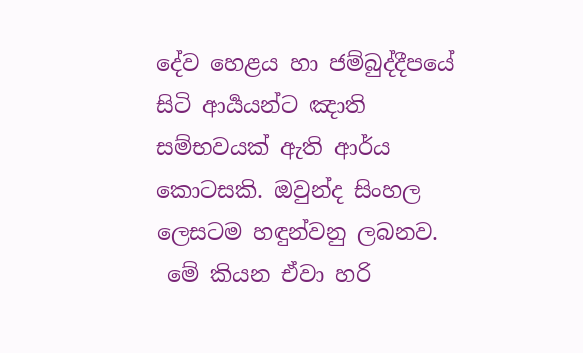දේව හෙළය හා ජම්බුද්දීපයේ සිටි ආර්‍යයන්ට ඤාති සම්භවයක් ඇති ආර්ය කොටසකි. ඔවුන්ද සිංහල ලෙසටම හඳුන්වනු ලබනව.
 මේ කියන ඒවා හරි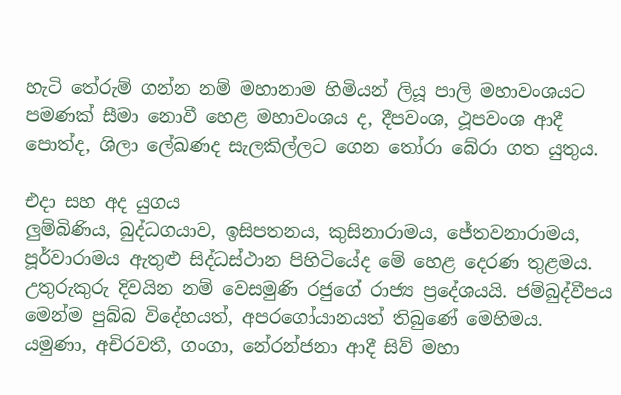හැටි තේරුම් ගන්න නම් මහානාම හිමියන් ලියූ පාලි මහාවංශයට පමණක් සීමා නොවී හෙළ මහාවංශය ද, දීපවංශ, ථූපවංශ ආදී පොත්ද, ශිලා ලේඛණද සැලකිල්ලට ගෙන තෝරා බේරා ගත යුතුය.

එදා සහ අද යුගය
ලුම්බිණිය, බුද්ධගයාව, ඉසිපතනය, කුසිනාරාමය, ජේතවනාරාමය, පූර්වාරාමය ඇතුළු සිද්ධස්ථාන පිහිටියේද මේ හෙළ දෙරණ තුළමය.
උතුරුකුරු දිවයින නම් වෙසමුණි රජුගේ රාජ්‍ය ප්‍රදේශයයි. ජම්බුද්වීපය මෙන්ම පුබ්බ විදේහයත්, අපරගෝයානයත් තිබුණේ මෙහිමය.
යමුණා, අචිරවතී, ගංගා, නේරන්ජනා ආදී සිව් මහා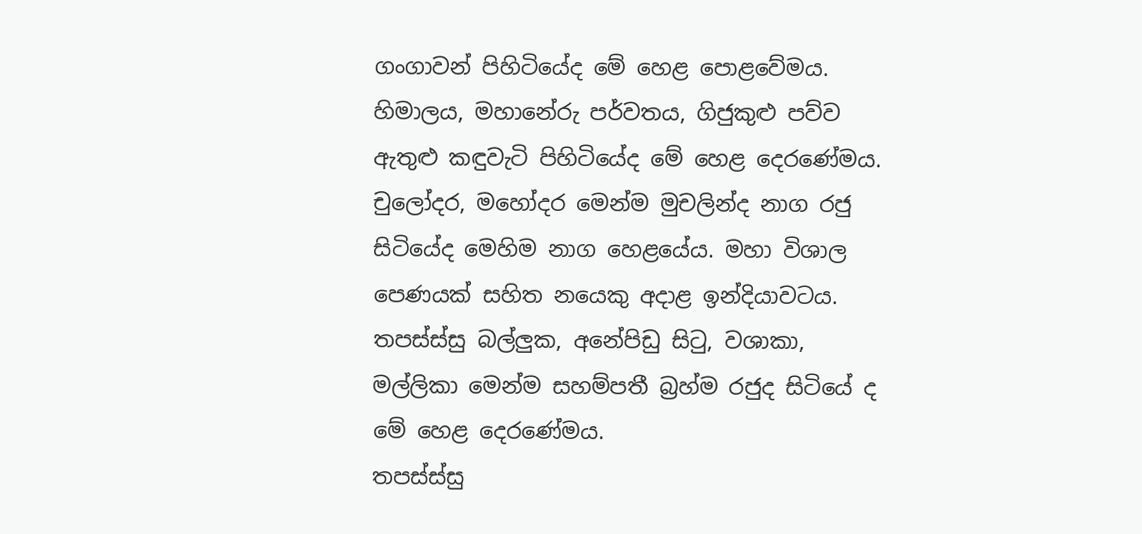ගංගාවන් පිහිටියේද මේ හෙළ පොළවේමය. හිමාලය, මහානේරු පර්වතය, ගිජුකුළු පව්ව ඇතුළු කඳුවැටි පිහිටියේද මේ හෙළ දෙරණේමය.
චුලෝදර, මහෝදර මෙන්ම මුචලින්ද නාග රජු සිටියේද මෙහිම නාග හෙළයේය. මහා විශාල පෙණයක් සහිත නයෙකු අදාළ ඉන්දියාවටය. තපස්ස්සු බල්ලුක, අනේපිඩු සිටු, වශාකා, මල්ලිකා මෙන්ම සහම්පතී බ්‍රහ්ම රජුද සිටියේ ද මේ හෙළ දෙරණේමය.
තපස්ස්සු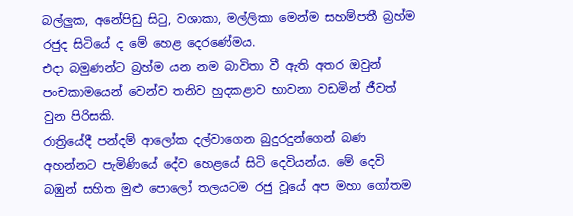බල්ලුක, අනේපිඩු සිටු, වශාකා, මල්ලිකා මෙන්ම සහම්පතී බ්‍රහ්ම රජුද සිටියේ ද මේ හෙළ දෙරණේමය.
එදා බමුණන්ට බ්‍රහ්ම යන නම බාවිතා වී ඇති අතර ඔවුන් පංචකාමයෙන් වෙන්ව තනිව හුදකළාව භාවනා වඩමින් ජීවත් වුන පිරිසකි.
රාත්‍රියේදී පන්දම් ආලෝක දල්වාගෙන බුදුරදුන්ගෙන් බණ අහන්නට පැමිණියේ දේව හෙළයේ සිටි දෙවියන්ය. මේ දෙවි බඹුන් සහිත මුළු පොලෝ තලයටම රජු වූයේ අප මහා ගෝතම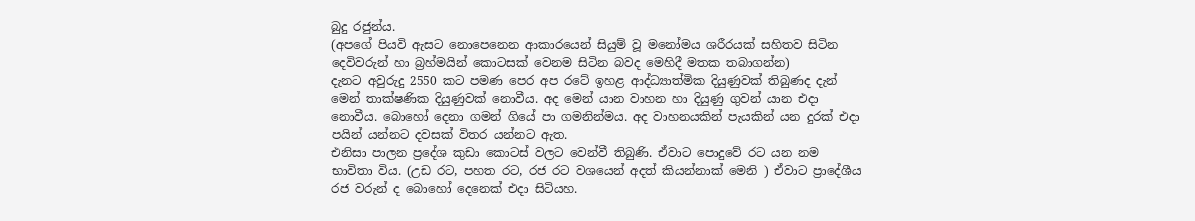බුදු රජුන්ය.
(අපගේ පියවි ඇසට නොපෙනෙන ආකාරයෙන් සියුම් වූ මනෝමය ශරීරයක් සහිතව සිටින දෙවිවරුන් හා බ්‍රහ්මයින් කොටසක් වෙනම සිටින බවද මෙහිදී මතක තබාගන්න)
දැනට අවුරුදු 2550 කට පමණ පෙර අප රටේ ඉහළ ආද්ධ්‍යාත්මික දියුණුවක් තිබුණද දැන් මෙන් තාක්ෂණික දියුණුවක් නොවීය. අද මෙන් යාන වාහන හා දියුණු ගුවන් යාන එදා නොවීය. බොහෝ දෙනා ගමන් ගියේ පා ගමනින්මය. අද වාහනයකින් පැයකින් යන දුරක් එදා පයින් යන්නට දවසක් විතර යන්නට ඇත.
එනිසා පාලන ප්‍රදේශ කුඩා කොටස් වලට වෙන්වී තිබුණි. ඒවාට පොදුවේ රට යන නම භාවිතා විය. (උඩ රට, පහත රට, රජ රට වශයෙන් අදත් කියන්නාක් මෙනි ) ඒවාට ප්‍රාදේශීය රජ වරුන් ද බොහෝ දෙනෙක් එදා සිටියහ.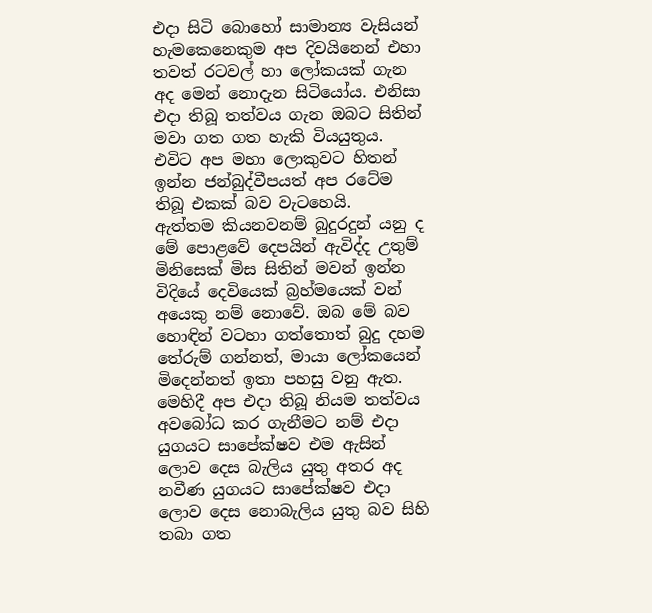එදා සිටි බොහෝ සාමාන්‍ය වැසියන් හැමකෙනෙකුම අප දිවයිනෙන් එහා තවත් රටවල් හා ලෝකයක් ගැන අද මෙන් නොදැන සිටියෝය. එනිසා එදා තිබූ තත්වය ගැන ඔබට සිතින් මවා ගත ගත හැකි වියයුතුය. එවිට අප මහා ලොකුවට හිතන් ඉන්න ජන්බුද්වීපයත් අප රටේම තිබූ එකක් බව වැටහෙයි.
ඇත්තම කියනවනම් බුදුරදුන් යනු ද මේ පොළවේ දෙපයින් ඇවිද්ද උතුම් මිනිසෙක් මිස සිතින් මවන් ඉන්න විදියේ දෙවියෙක් බ්‍රහ්මයෙක් වන් අයෙකු නම් නොවේ. ඔබ මේ බව හොඳින් වටහා ගත්තොත් බුදු දහම තේරුම් ගන්නත්, මායා ලෝකයෙන් මිදෙන්නත් ඉතා පහසු වනු ඇත.
මෙහිදී අප එදා තිබූ නියම තත්වය අවබෝධ කර ගැනීමට නම් එදා යුගයට සාපේක්ෂව එම ඇසින් ලොව දෙස බැලිය යුතු අතර අද නවීණ යුගයට සාපේක්ෂව එදා ලොව දෙස නොබැලිය යුතු බව සිහි තබා ගත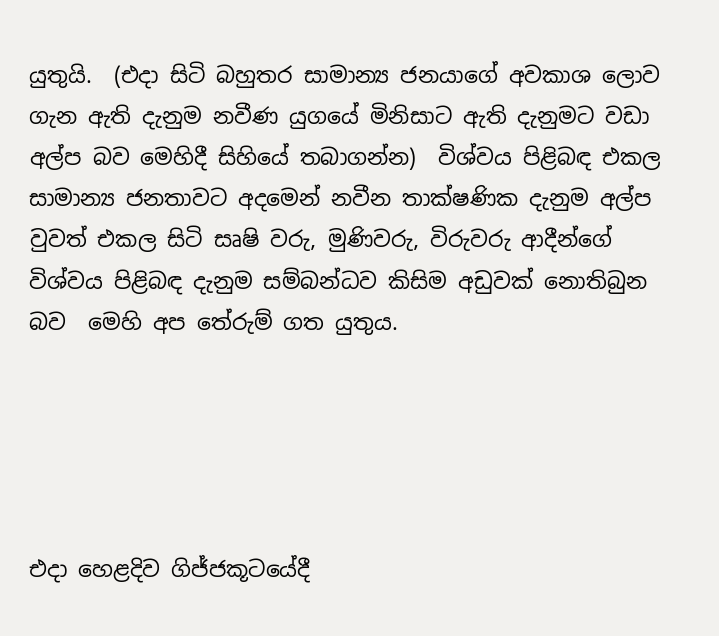යුතුයි.  (එදා සිටි බහුතර සාමාන්‍ය ජනයාගේ අවකාශ ලොව ගැන ඇති දැනුම නවීණ යුගයේ මිනිසාට ඇති දැනුමට වඩා අල්ප බව මෙහිදී සිහියේ තබාගන්න)  විශ්වය පිළිබඳ එකල සාමාන්‍ය ජනතාවට අදමෙන් නවීන තාක්ෂණික දැනුම අල්ප වුවත් එකල සිටි සෘෂි වරු, මුණිවරු, විරුවරු ආදීන්ගේ විශ්වය පිළිබඳ දැනුම සම්බන්ධව කිසිම අඩුවක් නොතිබුන බව  මෙහි අප තේරුම් ගත යුතුය.





එදා හෙළදිව ගිජ්ජකූටයේදී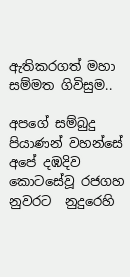ඇතිකරගත් මහා සම්මත ගිවිසුම..

අපගේ සම්බුදු පියාණන් වහන්සේ අපේ දඹදිව කොටසේවූ රජගහ නුවරට  නුදුරෙහි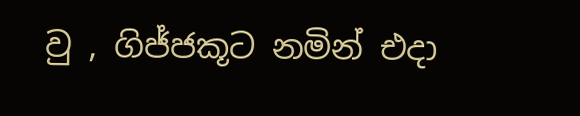වු , ගිජ්ජකූට නමින් එදා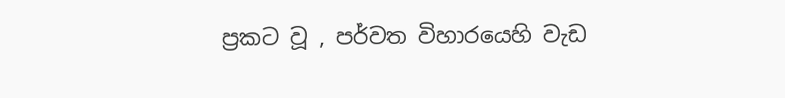ප්‍රකට වූ , පර්වත විහාරයෙහි වැඩ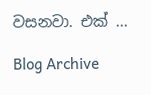වසනවා. එක් ...

Blog Archive